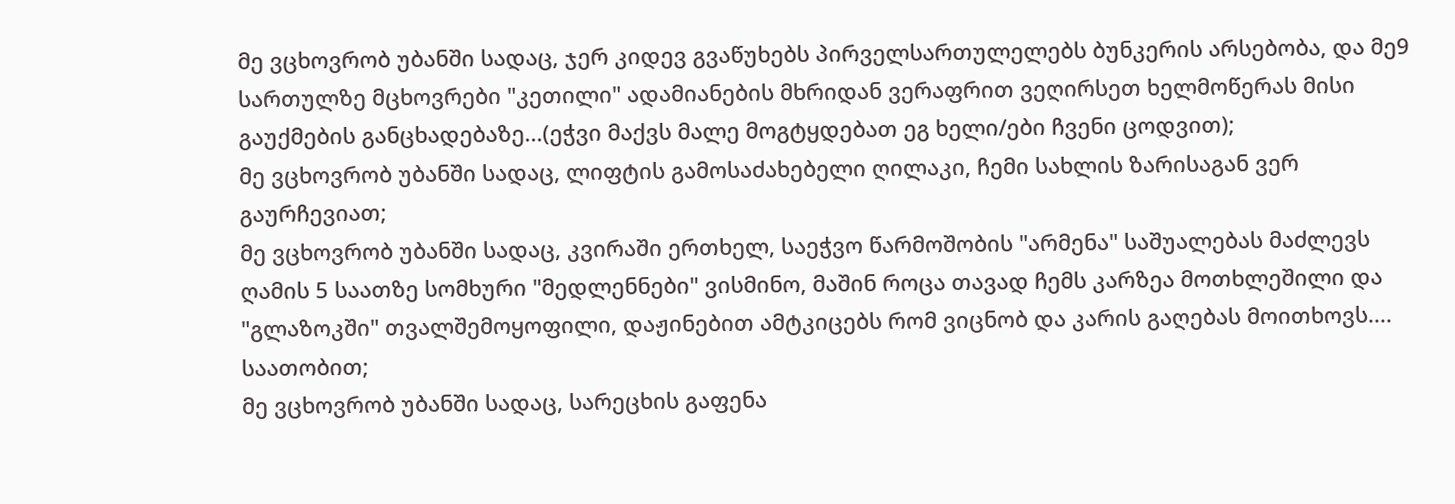მე ვცხოვრობ უბანში სადაც, ჯერ კიდევ გვაწუხებს პირველსართულელებს ბუნკერის არსებობა, და მე9 სართულზე მცხოვრები "კეთილი" ადამიანების მხრიდან ვერაფრით ვეღირსეთ ხელმოწერას მისი გაუქმების განცხადებაზე...(ეჭვი მაქვს მალე მოგტყდებათ ეგ ხელი/ები ჩვენი ცოდვით);
მე ვცხოვრობ უბანში სადაც, ლიფტის გამოსაძახებელი ღილაკი, ჩემი სახლის ზარისაგან ვერ გაურჩევიათ;
მე ვცხოვრობ უბანში სადაც, კვირაში ერთხელ, საეჭვო წარმოშობის "არმენა" საშუალებას მაძლევს ღამის 5 საათზე სომხური "მედლენნები" ვისმინო, მაშინ როცა თავად ჩემს კარზეა მოთხლეშილი და "გლაზოკში" თვალშემოყოფილი, დაჟინებით ამტკიცებს რომ ვიცნობ და კარის გაღებას მოითხოვს.... საათობით;
მე ვცხოვრობ უბანში სადაც, სარეცხის გაფენა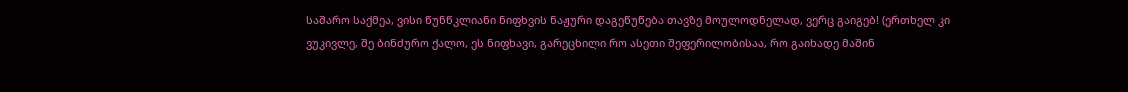საშარო საქმეა, ვისი წუნწკლიანი ნიფხვის ნაჟური დაგეწუწება თავზე მოულოდნელად, ვერც გაიგებ! (ერთხელ კი ვუკივლე, შე ბინძურო ქალო, ეს ნიფხავი, გარეცხილი რო ასეთი შეფერილობისაა, რო გაიხადე მაშინ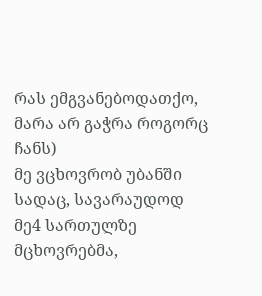რას ემგვანებოდათქო, მარა არ გაჭრა როგორც ჩანს)
მე ვცხოვრობ უბანში სადაც, სავარაუდოდ მე4 სართულზე მცხოვრებმა,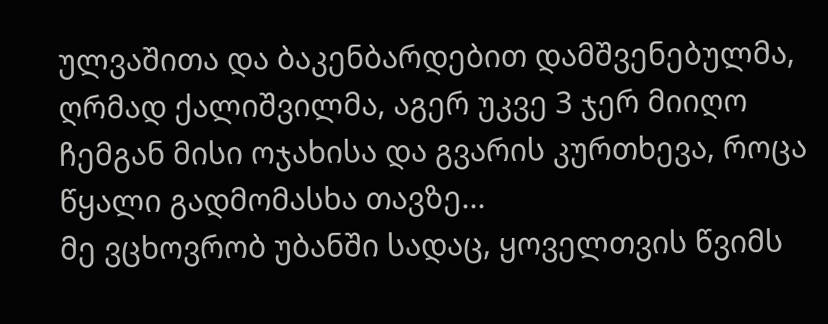ულვაშითა და ბაკენბარდებით დამშვენებულმა, ღრმად ქალიშვილმა, აგერ უკვე 3 ჯერ მიიღო ჩემგან მისი ოჯახისა და გვარის კურთხევა, როცა წყალი გადმომასხა თავზე...
მე ვცხოვრობ უბანში სადაც, ყოველთვის წვიმს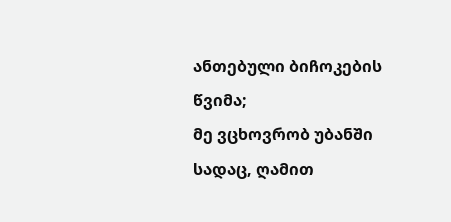ანთებული ბიჩოკების წვიმა;
მე ვცხოვრობ უბანში სადაც, ღამით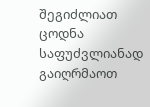შეგიძლიათ ცოდნა საფუძვლიანად გაიღრმაოთ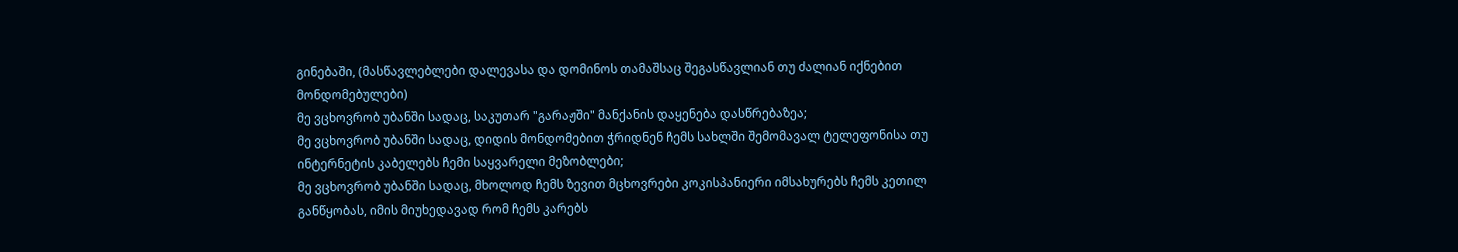გინებაში, (მასწავლებლები დალევასა და დომინოს თამაშსაც შეგასწავლიან თუ ძალიან იქნებით მონდომებულები)
მე ვცხოვრობ უბანში სადაც, საკუთარ "გარაჟში" მანქანის დაყენება დასწრებაზეა;
მე ვცხოვრობ უბანში სადაც, დიდის მონდომებით ჭრიდნენ ჩემს სახლში შემომავალ ტელეფონისა თუ ინტერნეტის კაბელებს ჩემი საყვარელი მეზობლები;
მე ვცხოვრობ უბანში სადაც, მხოლოდ ჩემს ზევით მცხოვრები კოკისპანიერი იმსახურებს ჩემს კეთილ განწყობას, იმის მიუხედავად რომ ჩემს კარებს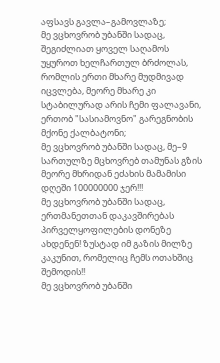აფსავს გავლა–გამოვლაზე;
მე ვცხოვრობ უბანში სადაც, შეგიძლიათ ყოველ საღამოს უყუროთ ხელჩართულ ბრძოლას, რომლის ერთი მხარე მუდმივად იცვლება, მეორე მხარე კი სტაბილურად არის ჩემი ფალავანი, ერთობ "სასიამოვნო" გარეგნობის მქონე ქალბატონი;
მე ვცხოვრობ უბანში სადაც, მე–9 სართულზე მცხოვრებ თამუნას გზის მეორე მხრიდან ეძახის მამამისი დღეში 100000000 ჯერ!!!
მე ვცხოვრობ უბანში სადაც, ერთმანეთთან დაკავშირებას პირველყოფილების დონეზე ახდენენ! ზუსტად იმ გაზის მილზე კაკუნით, რომელიც ჩემს ოთახშიც შემოდის!!
მე ვცხოვრობ უბანში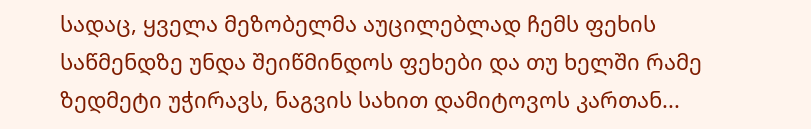სადაც, ყველა მეზობელმა აუცილებლად ჩემს ფეხის საწმენდზე უნდა შეიწმინდოს ფეხები და თუ ხელში რამე ზედმეტი უჭირავს, ნაგვის სახით დამიტოვოს კართან...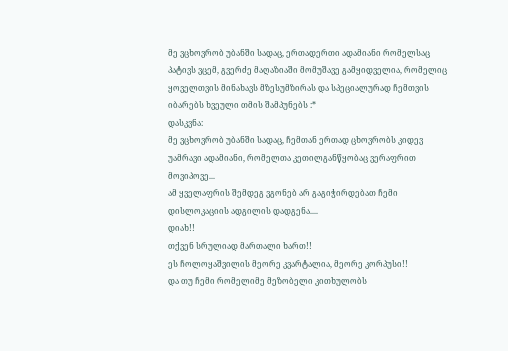მე ვცხოვრობ უბანში სადაც, ერთადერთი ადამიანი რომელსაც პატივს ვცემ, გვერძე მაღაზიაში მომუშავე გამყიდველია, რომელიც ყოველთვის მინახავს მზესუმზირას და სპეციალურად ჩემთვის იბარებს ხვეული თმის შამპუნებს :*
დასკვნა:
მე ვცხოვრობ უბანში სადაც, ჩემთან ერთად ცხოვრობს კიდევ უამრავი ადამიანი, რომელთა კეთილგანწყობაც ვერაფრით მოვიპოვე...
ამ ყველაფრის შემდეგ ვგონებ არ გაგიჭირდებათ ჩემი დისლოკაციის ადგილის დადგენა....
დიახ!!
თქვენ სრულიად მართალი ხართ!!
ეს ჩოლოყაშვილის მეორე კვარტალია, მეორე კორპუსი!!
და თუ ჩემი რომელიმე მეზობელი კითხულობს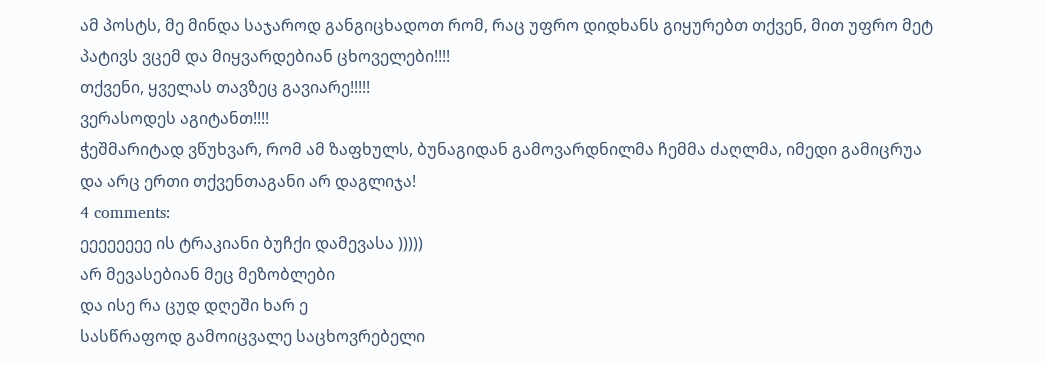ამ პოსტს, მე მინდა საჯაროდ განგიცხადოთ რომ, რაც უფრო დიდხანს გიყურებთ თქვენ, მით უფრო მეტ პატივს ვცემ და მიყვარდებიან ცხოველები!!!!
თქვენი, ყველას თავზეც გავიარე!!!!!
ვერასოდეს აგიტანთ!!!!
ჭეშმარიტად ვწუხვარ, რომ ამ ზაფხულს, ბუნაგიდან გამოვარდნილმა ჩემმა ძაღლმა, იმედი გამიცრუა და არც ერთი თქვენთაგანი არ დაგლიჯა!
4 comments:
ეეეეეეეე ის ტრაკიანი ბუჩქი დამევასა )))))
არ მევასებიან მეც მეზობლები
და ისე რა ცუდ დღეში ხარ ე
სასწრაფოდ გამოიცვალე საცხოვრებელი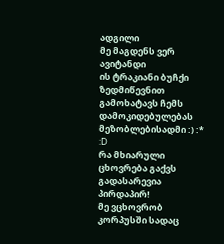ადგილი
მე მაგდენს ვერ ავიტანდი
ის ტრაკიანი ბუჩქი ზედმიწევნით გამოხატავს ჩემს დამოკიდებულებას მეზობლებისადმი :) :*
:D
რა მხიარული ცხოვრება გაქვს გადასარევია პირდაპირ!
მე ვცხოვრობ კორპუსში სადაც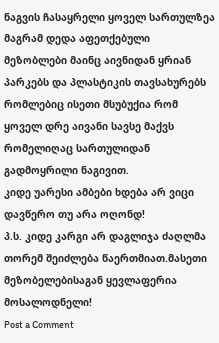ნაგვის ჩასაყრელი ყოველ სართულზეა მაგრამ დედა აფეთქებული მეზობლები მაინც აივნიდან ყრიან პარკებს და პლასტიკის თავსახურებს რომლებიც ისეთი მსუბუქია რომ ყოველ დრე აივანი სავსე მაქვს რომელიღაც სართულიდან გადმოყრილი ნაგივით.
კიდე უარესი ამბები ხდება არ ვიცი დავწერო თუ არა ოღონდ!
პ.ს. კიდე კარგი არ დაგლიჯა ძაღლმა თორემ შეიძლება წაერთმიათ.მასეთი მეზობელებისაგან ყევლაფერია მოსალოდნელი!
Post a Comment